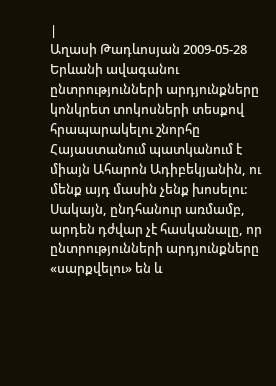|
Աղասի Թադևոսյան 2009-05-28 Երևանի ավագանու ընտրությունների արդյունքները կոնկրետ տոկոսների տեսքով հրապարակելու շնորհը Հայաստանում պատկանում է միայն Ահարոն Ադիբեկյանին, ու մենք այդ մասին չենք խոսելու: Սակայն, ընդհանուր առմամբ, արդեն դժվար չէ հասկանալը, որ ընտրությունների արդյունքները «սարքվելու» են և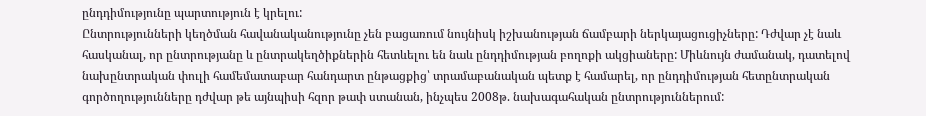ընդդիմությունը պարտություն է կրելու:
Ընտրությունների կեղծման հավանականությունը չեն բացառում նույնիսկ իշխանության ճամբարի ներկայացուցիչները: Դժվար չէ նաև հասկանալ, որ ընտրությանը և ընտրակեղծիքներին հետևելու են նաև ընդդիմության բողոքի ակցիաները: Միևնույն ժամանակ, դատելով նախընտրական փուլի համեմատաբար հանդարտ ընթացքից՝ տրամաբանական պետք է համարել, որ ընդդիմության հետընտրական գործողությունները դժվար թե այնպիսի հզոր թափ ստանան, ինչպես 2008թ. նախագահական ընտրություններում: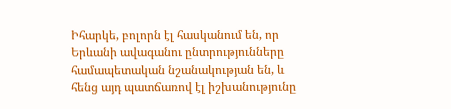Իհարկե, բոլորն էլ հասկանում են, որ Երևանի ավագանու ընտրությունները համապետական նշանակության են, և հենց այդ պատճառով էլ իշխանությունը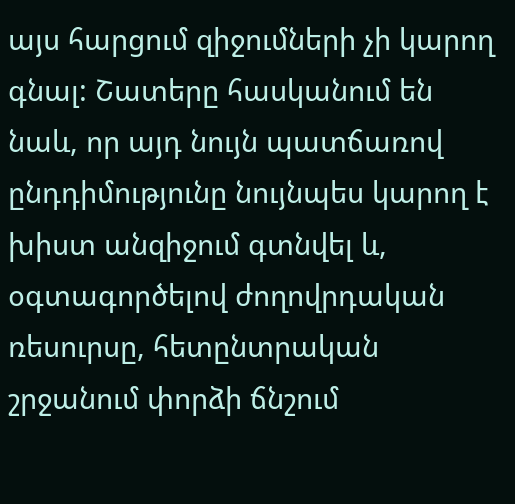այս հարցում զիջումների չի կարող գնալ: Շատերը հասկանում են նաև, որ այդ նույն պատճառով ընդդիմությունը նույնպես կարող է խիստ անզիջում գտնվել և, օգտագործելով ժողովրդական ռեսուրսը, հետընտրական շրջանում փորձի ճնշում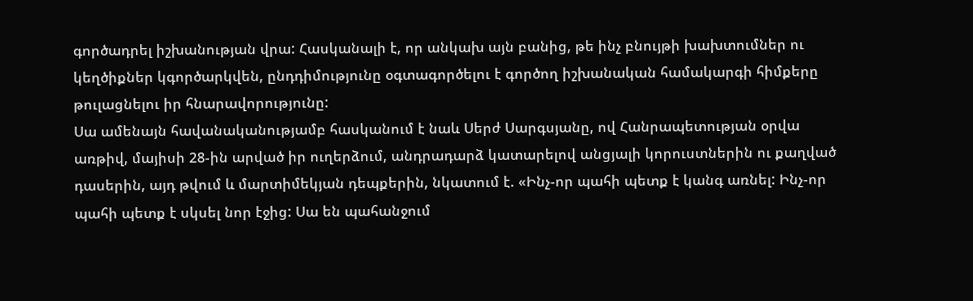գործադրել իշխանության վրա: Հասկանալի է, որ անկախ այն բանից, թե ինչ բնույթի խախտումներ ու կեղծիքներ կգործարկվեն, ընդդիմությունը օգտագործելու է գործող իշխանական համակարգի հիմքերը թուլացնելու իր հնարավորությունը:
Սա ամենայն հավանականությամբ հասկանում է նաև Սերժ Սարգսյանը, ով Հանրապետության օրվա առթիվ, մայիսի 28-ին արված իր ուղերձում, անդրադարձ կատարելով անցյալի կորուստներին ու քաղված դասերին, այդ թվում և մարտիմեկյան դեպքերին, նկատում է. «Ինչ-որ պահի պետք է կանգ առնել: Ինչ-որ պահի պետք է սկսել նոր էջից: Սա են պահանջում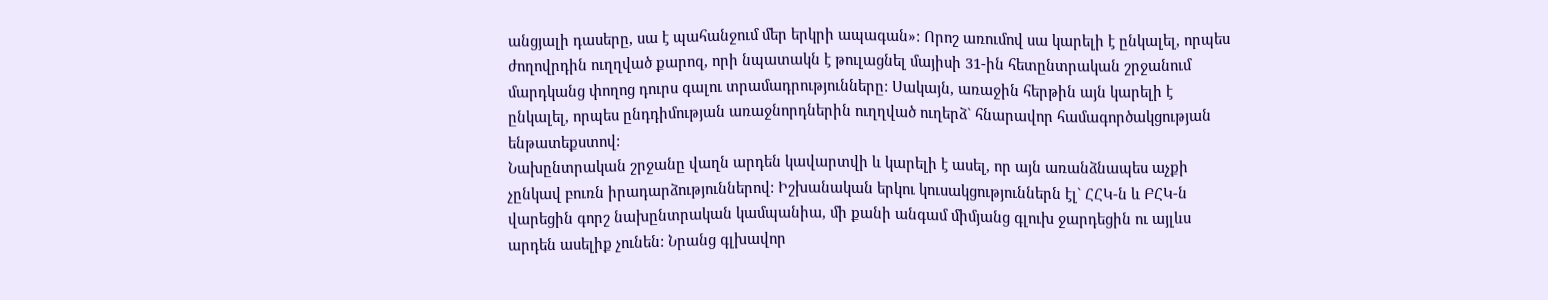անցյալի դասերը, սա է պահանջում մեր երկրի ապագան»: Որոշ առումով սա կարելի է ընկալել, որպես ժողովրդին ուղղված քարոզ, որի նպատակն է թուլացնել մայիսի 31-ին հետընտրական շրջանում մարդկանց փողոց դուրս գալու տրամադրությունները: Սակայն, առաջին հերթին այն կարելի է ընկալել, որպես ընդդիմության առաջնորդներին ուղղված ուղերձ` հնարավոր համագործակցության ենթատեքստով:
Նախընտրական շրջանը վաղն արդեն կավարտվի և կարելի է ասել, որ այն առանձնապես աչքի չընկավ բուռն իրադարձություններով: Իշխանական երկու կուսակցություններն էլ` ՀՀԿ-ն և ԲՀԿ-ն վարեցին գորշ նախընտրական կամպանիա, մի քանի անգամ միմյանց գլուխ ջարդեցին ու այլևս արդեն ասելիք չունեն: Նրանց գլխավոր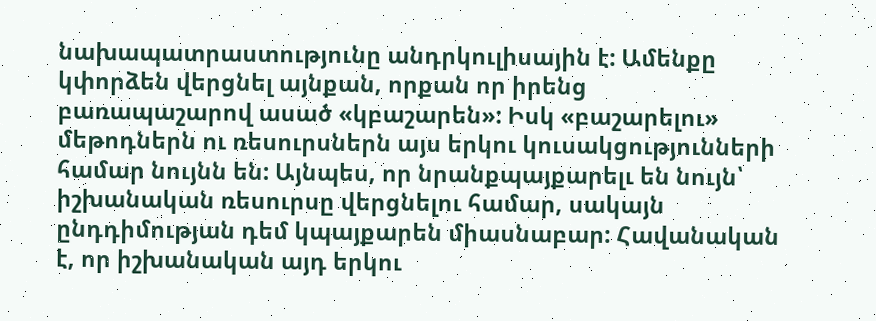նախապատրաստությունը անդրկուլիսային է: Ամենքը կփորձեն վերցնել այնքան, որքան որ իրենց բառապաշարով ասած «կբաշարեն»: Իսկ «բաշարելու» մեթոդներն ու ռեսուրսներն այս երկու կուսակցությունների համար նույնն են: Այնպես, որ նրանքպայքարելւ են նույն՝ իշխանական ռեսուրսը վերցնելու համար, սակայն ընդդիմության դեմ կպայքարեն միասնաբար: Հավանական է, որ իշխանական այդ երկու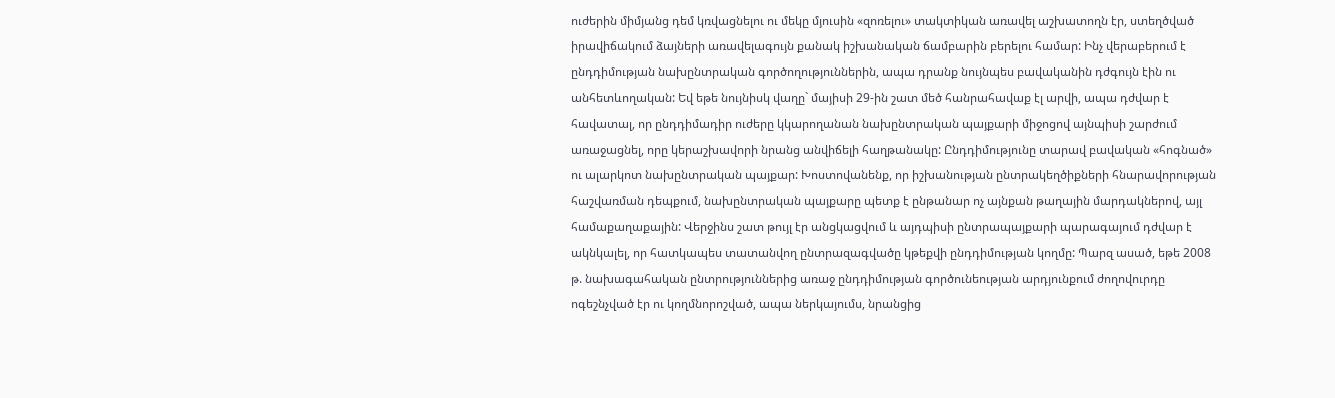ուժերին միմյանց դեմ կռվացնելու ու մեկը մյուսին «զոռելու» տակտիկան առավել աշխատողն էր, ստեղծված իրավիճակում ձայների առավելագույն քանակ իշխանական ճամբարին բերելու համար: Ինչ վերաբերում է ընդդիմության նախընտրական գործողություններին, ապա դրանք նույնպես բավականին դժգույն էին ու անհետևողական: Եվ եթե նույնիսկ վաղը` մայիսի 29-ին շատ մեծ հանրահավաք էլ արվի, ապա դժվար է հավատալ, որ ընդդիմադիր ուժերը կկարողանան նախընտրական պայքարի միջոցով այնպիսի շարժում առաջացնել, որը կերաշխավորի նրանց անվիճելի հաղթանակը: Ընդդիմությունը տարավ բավական «հոգնած» ու ալարկոտ նախընտրական պայքար: Խոստովանենք, որ իշխանության ընտրակեղծիքների հնարավորության հաշվառման դեպքում, նախընտրական պայքարը պետք է ընթանար ոչ այնքան թաղային մարդակներով, այլ համաքաղաքային: Վերջինս շատ թույլ էր անցկացվում և այդպիսի ընտրապայքարի պարագայում դժվար է ակնկալել, որ հատկապես տատանվող ընտրազագվածը կթեքվի ընդդիմության կողմը: Պարզ ասած, եթե 2008 թ. նախագահական ընտրություններից առաջ ընդդիմության գործունեության արդյունքում ժողովուրդը ոգեշնչված էր ու կողմնորոշված, ապա ներկայումս, նրանցից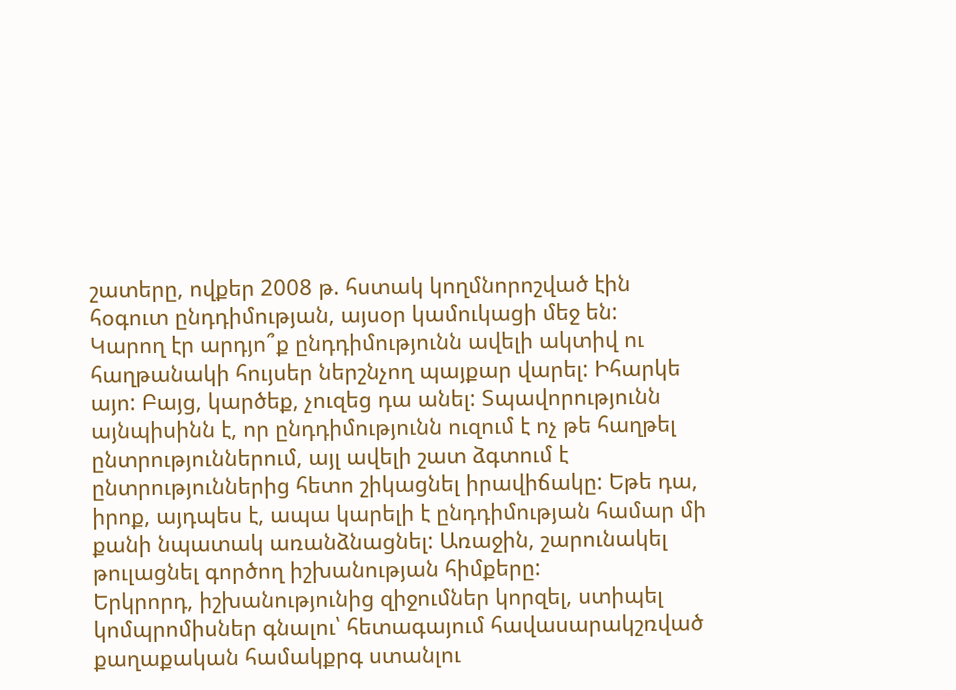շատերը, ովքեր 2008 թ. հստակ կողմնորոշված էին հօգուտ ընդդիմության, այսօր կամուկացի մեջ են:
Կարող էր արդյո՞ք ընդդիմությունն ավելի ակտիվ ու հաղթանակի հույսեր ներշնչող պայքար վարել: Իհարկե այո: Բայց, կարծեք, չուզեց դա անել: Տպավորությունն այնպիսինն է, որ ընդդիմությունն ուզում է ոչ թե հաղթել ընտրություններում, այլ ավելի շատ ձգտում է ընտրություններից հետո շիկացնել իրավիճակը: Եթե դա, իրոք, այդպես է, ապա կարելի է ընդդիմության համար մի քանի նպատակ առանձնացնել: Առաջին, շարունակել թուլացնել գործող իշխանության հիմքերը:
Երկրորդ, իշխանությունից զիջումներ կորզել, ստիպել կոմպրոմիսներ գնալու՝ հետագայում հավասարակշռված քաղաքական համակքրգ ստանլու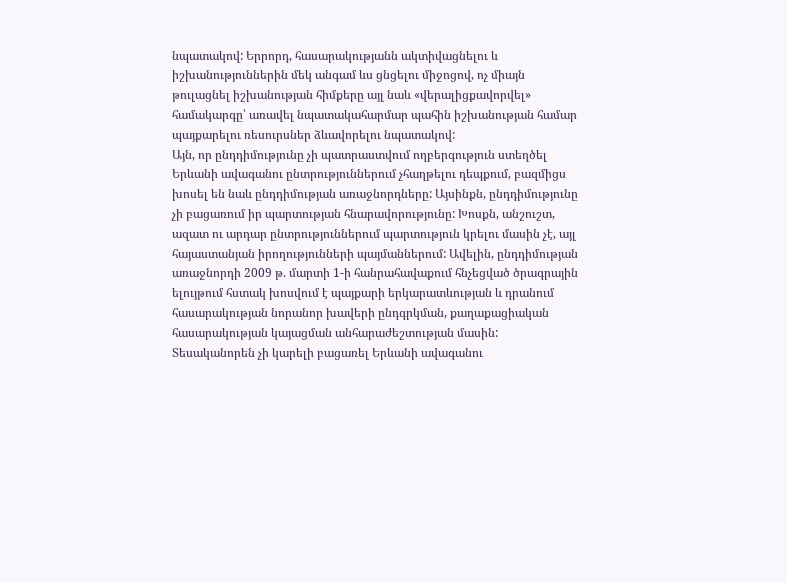նպատակով: Երրորդ, հասարակությանն ակտիվացնելու և իշխանություններին մեկ անգամ ևս ցնցելու միջոցով, ոչ միայն թուլացնել իշխանության հիմքերը այլ նաև «վերալիցքավորվել» համակարգը՝ առավել նպատակահարմար պահին իշխանության համար պայքարելու ռեսուրսներ ձևավորելու նպատակով:
Այն, որ ընդդիմությունը չի պատրաստվում ողբերգություն ստեղծել Երևանի ավագանու ընտրություններում չհաղթելու դեպքում, բազմիցս խոսել են նաև ընդդիմության առաջնորդները: Այսինքն, ընդդիմությունը չի բացառում իր պարտության հնարավորությունը: Խոսքն, անշուշտ, ազատ ու արդար ընտրություններում պարտություն կրելու մասին չէ, այլ հայաստանյան իրողությունների պայմաններում: Ավելին, ընդդիմության առաջնորդի 2009 թ. մարտի 1-ի հանրահավաքում հնչեցված ծրագրային ելույթում հստակ խոսվում է պայքարի երկարատևության և դրանում հասարակության նորանոր խավերի ընդգրկման, քաղաքացիական հասարակության կայացման անհարաժեշտության մասին:
Տեսականորեն չի կարելի բացառել Երևանի ավագանու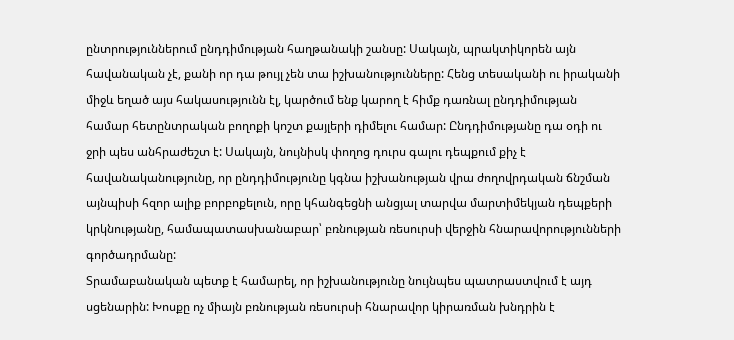ընտրություններում ընդդիմության հաղթանակի շանսը: Սակայն, պրակտիկորեն այն հավանական չէ, քանի որ դա թույլ չեն տա իշխանությունները: Հենց տեսականի ու իրականի միջև եղած այս հակասությունն էլ, կարծում ենք կարող է հիմք դառնալ ընդդիմության համար հետընտրական բողոքի կոշտ քայլերի դիմելու համար: Ընդդիմությանը դա օդի ու ջրի պես անհրաժեշտ է: Սակայն, նույնիսկ փողոց դուրս գալու դեպքում քիչ է հավանականությունը, որ ընդդիմությունը կգնա իշխանության վրա ժողովրդական ճնշման այնպիսի հզոր ալիք բորբոքելուն, որը կհանգեցնի անցյալ տարվա մարտիմեկյան դեպքերի կրկնությանը, համապատասխանաբար՝ բռնության ռեսուրսի վերջին հնարավորությունների գործադրմանը:
Տրամաբանական պետք է համարել, որ իշխանությունը նույնպես պատրաստվում է այդ սցենարին: Խոսքը ոչ միայն բռնության ռեսուրսի հնարավոր կիրառման խնդրին է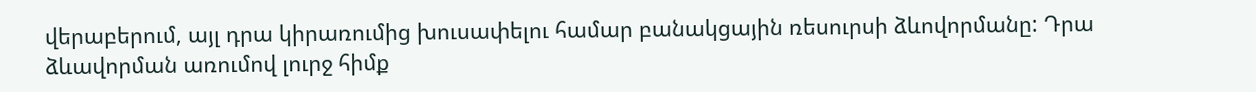վերաբերում, այլ դրա կիրառումից խուսափելու համար բանակցային ռեսուրսի ձևովորմանը: Դրա ձևավորման առումով լուրջ հիմք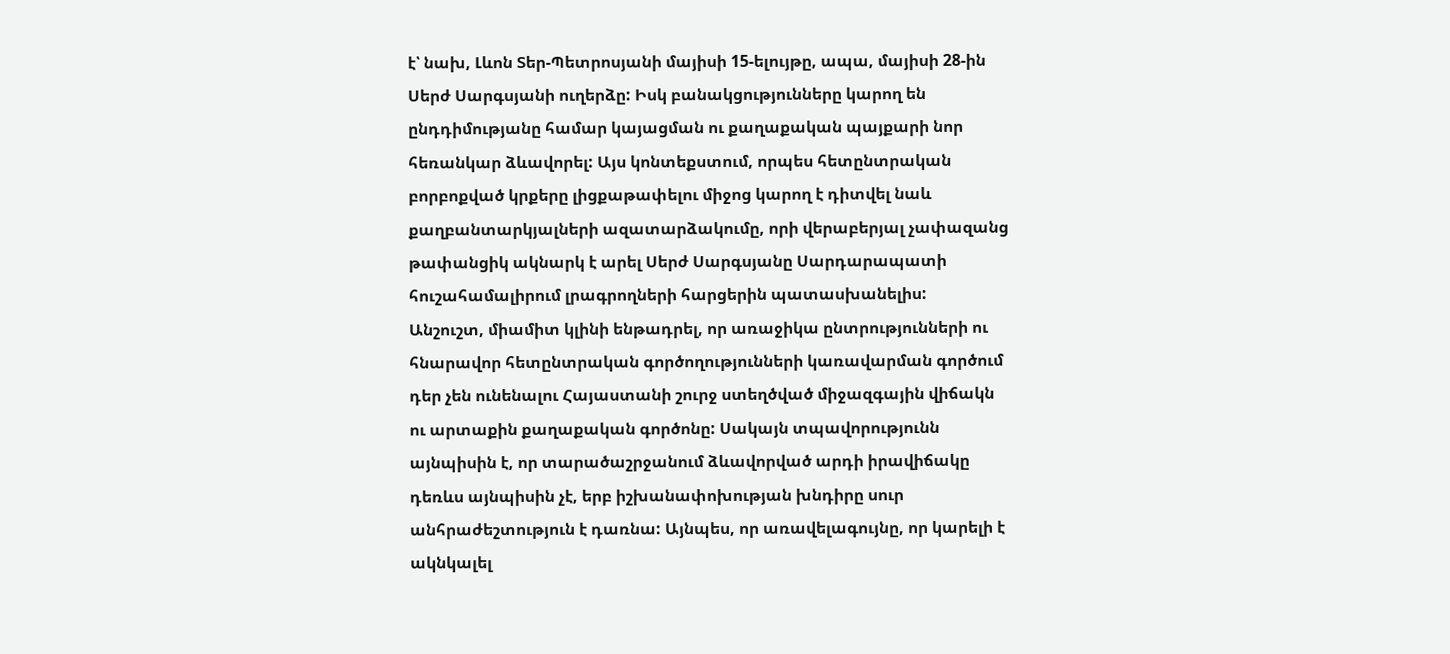է՝ նախ, Լևոն Տեր-Պետրոսյանի մայիսի 15-ելույթը, ապա, մայիսի 28-ին Սերժ Սարգսյանի ուղերձը: Իսկ բանակցությունները կարող են ընդդիմությանը համար կայացման ու քաղաքական պայքարի նոր հեռանկար ձևավորել: Այս կոնտեքստում, որպես հետընտրական բորբոքված կրքերը լիցքաթափելու միջոց կարող է դիտվել նաև քաղբանտարկյալների ազատարձակումը, որի վերաբերյալ չափազանց թափանցիկ ակնարկ է արել Սերժ Սարգսյանը Սարդարապատի հուշահամալիրում լրագրողների հարցերին պատասխանելիս:
Անշուշտ, միամիտ կլինի ենթադրել, որ առաջիկա ընտրությունների ու հնարավոր հետընտրական գործողությունների կառավարման գործում դեր չեն ունենալու Հայաստանի շուրջ ստեղծված միջազգային վիճակն ու արտաքին քաղաքական գործոնը: Սակայն տպավորությունն այնպիսին է, որ տարածաշրջանում ձևավորված արդի իրավիճակը դեռևս այնպիսին չէ, երբ իշխանափոխության խնդիրը սուր անհրաժեշտություն է դառնա: Այնպես, որ առավելագույնը, որ կարելի է ակնկալել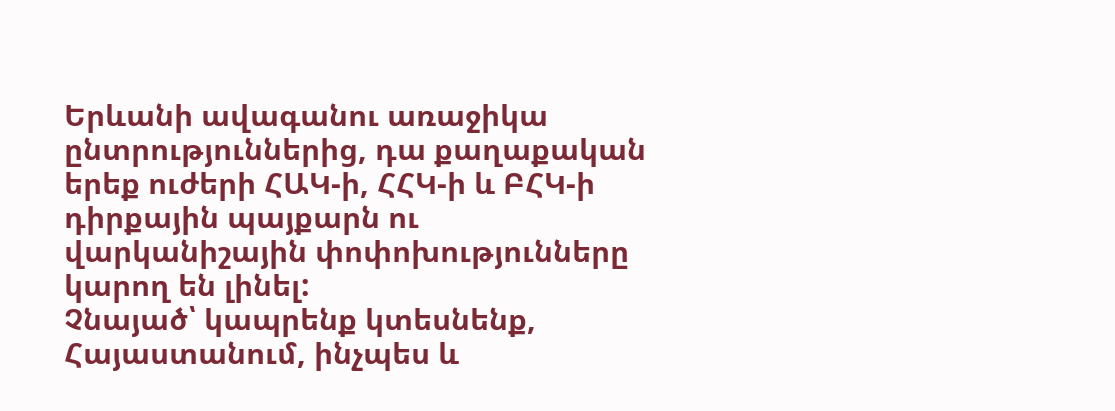Երևանի ավագանու առաջիկա ընտրություններից, դա քաղաքական երեք ուժերի ՀԱԿ-ի, ՀՀԿ-ի և ԲՀԿ-ի դիրքային պայքարն ու վարկանիշային փոփոխությունները կարող են լինել:
Չնայած՝ կապրենք կտեսնենք, Հայաստանում, ինչպես և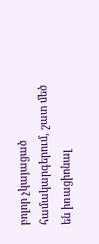բոլոր չկայացած համակարգերում, շատ մեծ են իռացիոնալ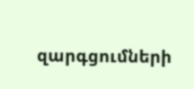զարգցումների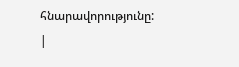հնարավորությունը:
|